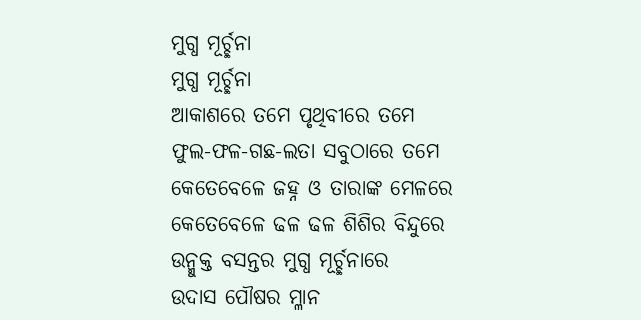ମୁଗ୍ଧ ମୂର୍ଚ୍ଛନା
ମୁଗ୍ଧ ମୂର୍ଚ୍ଛନା
ଆକାଶରେ ତମେ ପୃଥିବୀରେ ତମେ
ଫୁଲ-ଫଳ-ଗଛ-ଲତା ସବୁଠାରେ ତମେ
କେତେବେଳେ ଜହ୍ନ ଓ ତାରାଙ୍କ ମେଳରେ
କେତେବେଳେ ଢଳ ଢଳ ଶିଶିର ବିନ୍ଦୁରେ
ଉନ୍ମୁକ୍ତ ବସନ୍ତର ମୁଗ୍ଧ ମୂର୍ଚ୍ଛନାରେ
ଉଦାସ ପୌଷର ମ୍ଳାନ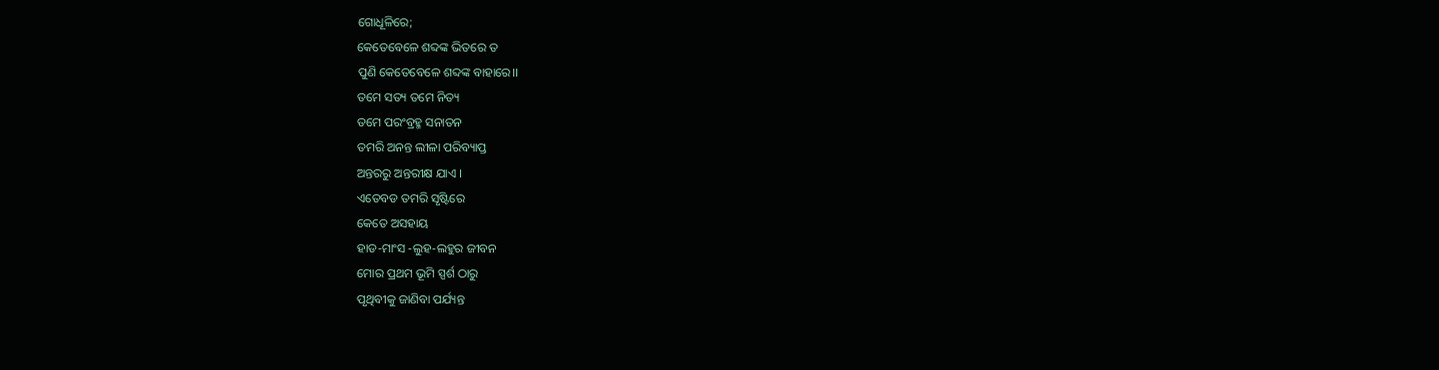ଗୋଧୂଳିରେ;
କେତେବେଳେ ଶବ୍ଦଙ୍କ ଭିତରେ ତ
ପୁଣି କେତେବେଳେ ଶବ୍ଦଙ୍କ ବାହାରେ।।
ତମେ ସତ୍ୟ ତମେ ନିତ୍ୟ
ତମେ ପରଂବ୍ରହ୍ମ ସନାତନ
ତମରି ଅନନ୍ତ ଲୀଳା ପରିବ୍ୟାପ୍ତ
ଅନ୍ତରରୁ ଅନ୍ତରୀକ୍ଷ ଯାଏ ।
ଏତେବଡ ତମରି ସୃଷ୍ଟିରେ
କେତେ ଅସହାୟ
ହାଡ-ମାଂସ -ଲୁହ-ଲହୁର ଜୀବନ
ମୋର ପ୍ରଥମ ଭୂମି ସ୍ପର୍ଶ ଠାରୁ
ପୃଥିବୀକୁ ଜାଣିବା ପର୍ଯ୍ୟନ୍ତ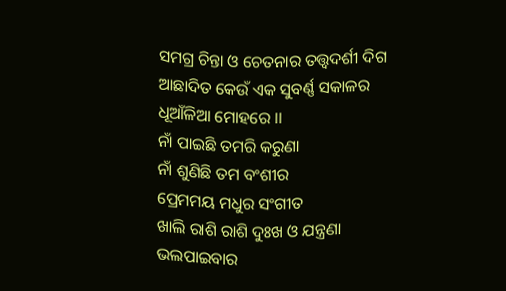ସମଗ୍ର ଚିନ୍ତା ଓ ଚେତନାର ତତ୍ତ୍ବଦର୍ଶୀ ଦିଗ
ଆଛାଦିତ କେଉଁ ଏକ ସୁବର୍ଣ୍ଣ ସକାଳର
ଧୂଆଁଳିଆ ମୋହରେ ।।
ନାଁ ପାଇଛି ତମରି କରୁଣା
ନାଁ ଶୁଣିଛି ତମ ବଂଶୀର
ପ୍ରେମମୟ ମଧୁର ସଂଗୀତ
ଖାଲି ରାଶି ରାଶି ଦୁଃଖ ଓ ଯନ୍ତ୍ରଣା
ଭଲପାଇବାର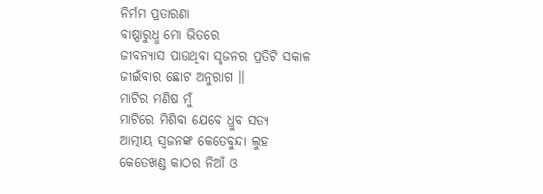ନିର୍ମମ ପ୍ରତାରଣା
ବାଷ୍ପାରୁଧ୍ଧ ମୋ ଭିତରେ
ଜୀବନ୍ଯାସ ପାଉଥିବା ସୃଜନର ପ୍ରତିଟି ସକାଳ
ଜୀଇଁବାର ଛୋଟ ଅନୁରାଗ ।।
ମାଟିର ମଣିଷ ମୁଁ
ମାଟିରେ ମିଶିବା ଯେବେ ଧ୍ରୁବ ସତ୍ୟ
ଆତ୍ମୀୟ ସ୍ଵଜନଙ୍କ କେତେବୁନ୍ଦା ଲୁହ
କେତେଖଣ୍ଡ କାଠର ନିଆଁ ଓ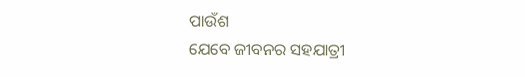ପାଉଁଶ
ଯେବେ ଜୀବନର ସହଯାତ୍ରୀ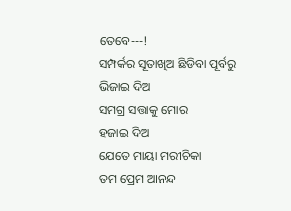ତେବେ---!
ସମ୍ପର୍କର ସୂତାଖିଅ ଛିଡିବା ପୂର୍ବରୁ
ଭିଜାଇ ଦିଅ
ସମଗ୍ର ସତ୍ତାକୁ ମୋର
ହଜାଇ ଦିଅ
ଯେତେ ମାୟା ମରୀଚିକା
ତମ ପ୍ରେମ ଆନନ୍ଦ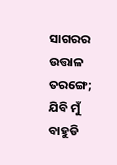ସାଗରର ଉତ୍ତାଳ ତରଙ୍ଗେ;
ଯିବି ମୁଁ ବାହୁଡି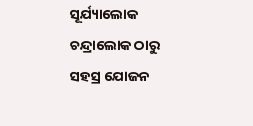ସୂର୍ଯ୍ୟାଲୋକ ଚନ୍ଦ୍ରାଲୋକ ଠାରୁ
ସହସ୍ର ଯୋଜନ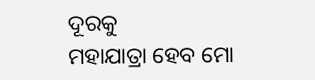ଦୂରକୁ
ମହାଯାତ୍ରା ହେବ ମୋ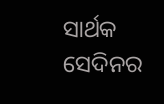ସାର୍ଥକ
ସେଦିନର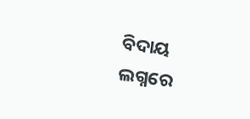ବିଦାୟ ଲଗ୍ନରେ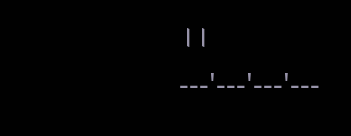।।
---'---'---'---